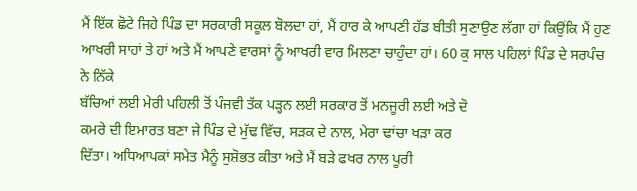ਮੈਂ ਇੱਕ ਛੋਟੇ ਜਿਹੇ ਪਿੰਡ ਦਾ ਸਰਕਾਰੀ ਸਕੂਲ ਬੋਲਦਾ ਹਾਂ, ਮੈਂ ਹਾਰ ਕੇ ਆਪਣੀ ਹੱਡ ਬੀਤੀ ਸੁਣਾਉਣ ਲੱਗਾ ਹਾਂ ਕਿਉਂਕਿ ਮੈਂ ਹੁਣ ਆਖਰੀ ਸਾਹਾਂ ਤੇ ਹਾਂ ਅਤੇ ਮੈਂ ਆਪਣੇ ਵਾਰਸਾਂ ਨੂੰ ਆਖਰੀ ਵਾਰ ਮਿਲਣਾ ਚਾਹੁੰਦਾ ਹਾਂ। 60 ਕੁ ਸਾਲ ਪਹਿਲਾਂ ਪਿੰਡ ਦੇ ਸਰਪੰਚ ਨੇ ਨਿੱਕੇ
ਬੱਚਿਆਂ ਲਈ ਮੇਰੀ ਪਹਿਲੀ ਤੋਂ ਪੰਜਵੀ ਤੱਕ ਪੜ੍ਹਨ ਲਈ ਸਰਕਾਰ ਤੋਂ ਮਨਜੂਰੀ ਲਈ ਅਤੇ ਦੋ
ਕਮਰੇ ਦੀ ਇਮਾਰਤ ਬਣਾ ਜੇ ਪਿੰਡ ਦੇ ਮੁੱਢ ਵਿੱਚ, ਸੜਕ ਦੇ ਨਾਲ, ਮੇਰਾ ਢਾਂਚਾ ਖੜਾ ਕਰ
ਦਿੱਤਾ। ਅਧਿਆਪਕਾਂ ਸਮੇਤ ਮੈਨੂੰ ਸੁਸ਼ੋਭਤ ਕੀਤਾ ਅਤੇ ਮੈਂ ਬੜੇ ਫਖਰ ਨਾਲ ਪੂਰੀ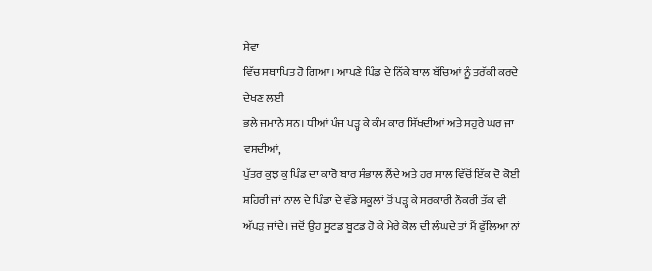ਸੇਵਾ
ਵਿੱਚ ਸਥਾਪਿਤ ਹੋ ਗਿਆ। ਆਪਣੇ ਪਿੰਡ ਦੇ ਨਿੱਕੇ ਬਾਲ ਬੱਚਿਆਂ ਨੂੰ ਤਰੱਕੀ ਕਰਦੇ ਦੇਖਣ ਲਈ
ਭਲੇ ਜਮਾਨੇ ਸਨ। ਧੀਆਂ ਪੰਜ ਪੜ੍ਹ ਕੇ ਕੰਮ ਕਾਰ ਸਿੱਖਦੀਆਂ ਅਤੇ ਸਹੁਰੇ ਘਰ ਜਾ ਵਸਦੀਆਂ,
ਪੁੱਤਰ ਕੁਝ ਕੁ ਪਿੰਡ ਦਾ ਕਾਰੋ ਬਾਰ ਸੰਭਾਲ ਲੈਂਦੇ ਅਤੇ ਹਰ ਸਾਲ ਵਿੱਚੋਂ ਇੱਕ ਦੋ ਕੋਈ
ਸ਼ਹਿਰੀ ਜਾਂ ਨਾਲ ਦੇ ਪਿੰਡਾ ਦੇ ਵੱਡੇ ਸਕੂਲਾਂ ਤੋਂ ਪੜ੍ਹ ਕੇ ਸਰਕਾਰੀ ਨੌਕਰੀ ਤੱਕ ਵੀ
ਅੱਪੜ ਜਾਂਦੇ। ਜਦੋਂ ਉਹ ਸੂਟਡ ਬੂਟਡ ਹੋ ਕੇ ਮੇਰੇ ਕੋਲ ਦੀ ਲੰਘਦੇ ਤਾਂ ਮੈਂ ਫੁੱਲਿਆ ਨਾਂ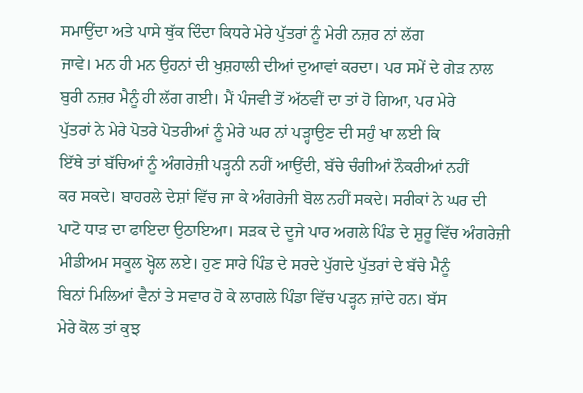ਸਮਾਉਂਦਾ ਅਤੇ ਪਾਸੇ ਥੁੱਕ ਦਿੰਦਾ ਕਿਧਰੇ ਮੇਰੇ ਪੁੱਤਰਾਂ ਨੂੰ ਮੇਰੀ ਨਜ਼ਰ ਨਾਂ ਲੱਗ
ਜਾਵੇ। ਮਨ ਹੀ ਮਨ ਉਹਨਾਂ ਦੀ ਖੁਸ਼ਹਾਲੀ ਦੀਆਂ ਦੁਆਵਾਂ ਕਰਦਾ। ਪਰ ਸਮੇਂ ਦੇ ਗੇੜ ਨਾਲ
ਬੁਰੀ ਨਜ਼ਰ ਮੈਨੂੰ ਹੀ ਲੱਗ ਗਈ। ਮੈਂ ਪੰਜਵੀ ਤੋਂ ਅੱਠਵੀਂ ਦਾ ਤਾਂ ਹੋ ਗਿਆ, ਪਰ ਮੇਰੇ
ਪੁੱਤਰਾਂ ਨੇ ਮੇਰੇ ਪੋਤਰੇ ਪੋਤਰੀਆਂ ਨੂੰ ਮੇਰੇ ਘਰ ਨਾਂ ਪੜ੍ਹਾਉਣ ਦੀ ਸਹੁੰ ਖਾ ਲਈ ਕਿ
ਇੱਥੇ ਤਾਂ ਬੱਚਿਆਂ ਨੂੰ ਅੰਗਰੇਜ਼ੀ ਪੜ੍ਹਨੀ ਨਹੀਂ ਆਉਂਦੀ, ਬੱਚੇ ਚੰਗੀਆਂ ਨੌਕਰੀਆਂ ਨਹੀਂ
ਕਰ ਸਕਦੇ। ਬਾਹਰਲੇ ਦੇਸ਼ਾਂ ਵਿੱਚ ਜਾ ਕੇ ਅੰਗਰੇਜੀ ਬੋਲ ਨਹੀਂ ਸਕਦੇ। ਸਰੀਕਾਂ ਨੇ ਘਰ ਦੀ
ਪਾਟੋ ਧਾੜ ਦਾ ਫਾਇਦਾ ਉਠਾਇਆ। ਸੜਕ ਦੇ ਦੂਜੇ ਪਾਰ ਅਗਲੇ ਪਿੰਡ ਦੇ ਸ਼ੁਰੂ ਵਿੱਚ ਅੰਗਰੇਜ਼ੀ
ਮੀਡੀਅਮ ਸਕੂਲ ਖ੍ਹੋਲ ਲਏ। ਹੁਣ ਸਾਰੇ ਪਿੰਡ ਦੇ ਸਰਦੇ ਪੁੱਗਦੇ ਪੁੱਤਰਾਂ ਦੇ ਬੱਚੇ ਮੈਨੂੰ
ਬਿਨਾਂ ਮਿਲਿਆਂ ਵੈਨਾਂ ਤੇ ਸਵਾਰ ਹੋ ਕੇ ਲਾਗਲੇ ਪਿੰਡਾ ਵਿੱਚ ਪੜ੍ਹਨ ਜ਼ਾਂਦੇ ਹਨ। ਬੱਸ
ਮੇਰੇ ਕੋਲ ਤਾਂ ਕੁਝ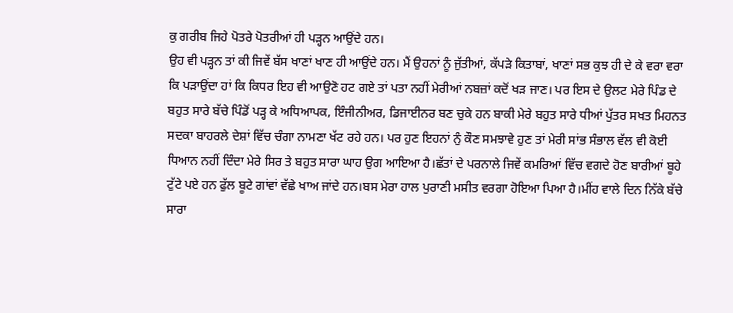ਕੁ ਗਰੀਬ ਜਿਹੇ ਪੋਤਰੇ ਪੋਤਰੀਆਂ ਹੀ ਪੜ੍ਹਨ ਆਉਂਦੇ ਹਨ।
ਉਹ ਵੀ ਪੜ੍ਹਨ ਤਾਂ ਕੀ ਜਿਵੇਂ ਬੱਸ ਖਾਣਾਂ ਖਾਣ ਹੀ ਆਉਂਦੇ ਹਨ। ਮੈਂ ਉਹਨਾਂ ਨੂੰ ਜੁੱਤੀਆਂ, ਕੱਪੜੇ ਕਿਤਾਬਾਂ, ਖਾਣਾਂ ਸਭ ਕੁਝ ਹੀ ਦੇ ਕੇ ਵਰਾ ਵਰਾ ਕਿ ਪੜਾਉਂਦਾ ਹਾਂ ਕਿ ਕਿਧਰ ਇਹ ਵੀ ਆਉਣੋ ਹਟ ਗਏ ਤਾਂ ਪਤਾ ਨਹੀਂ ਮੇਰੀਆਂ ਨਬਜ਼ਾਂ ਕਦੋਂ ਖੜ ਜਾਣ। ਪਰ ਇਸ ਦੇ ਉਲਟ ਮੇਰੇ ਪਿੰਡ ਦੇ ਬਹੁਤ ਸਾਰੇ ਬੱਚੇ ਪਿੰਡੋਂ ਪੜ੍ਹ ਕੇ ਅਧਿਆਪਕ, ਇੰਜੀਨੀਅਰ, ਡਿਜਾਈਨਰ ਬਣ ਚੁਕੇ ਹਨ ਬਾਕੀ ਮੇਰੇ ਬਹੁਤ ਸਾਰੇ ਧੀਆਂ ਪੁੱਤਰ ਸਖਤ ਮਿਹਨਤ ਸਦਕਾ ਬਾਹਰਲੇ ਦੇਸ਼ਾਂ ਵਿੱਚ ਚੰਗਾ ਨਾਮਣਾ ਖੱਟ ਰਹੇ ਹਨ। ਪਰ ਹੁਣ ਇਹਨਾਂ ਨੁੰ ਕੌਣ ਸਮਝਾਵੇ ਹੁਣ ਤਾਂ ਮੇਰੀ ਸਾਂਭ ਸੰਭਾਲ ਵੱਲ ਵੀ ਕੋਈ ਧਿਆਨ ਨਹੀਂ ਦਿੰਦਾ ਮੇਰੇ ਸਿਰ ਤੇ ਬਹੁਤ ਸਾਰਾ ਘਾਹ ਉਗ ਆਇਆ ਹੈ।ਛੱਤਾਂ ਦੇ ਪਰਨਾਲੇ ਜਿਵੇਂ ਕਮਰਿਆਂ ਵਿੱਚ ਵਗਦੇ ਹੋਣ ਬਾਰੀਆਂ ਬੂਹੇ ਟੁੱਟੇ ਪਏ ਹਨ ਫੁੱਲ ਬੂਟੇ ਗਾਂਵਾਂ ਵੱਛੇ ਖਾਅ ਜਾਂਦੇ ਹਨ।ਬਸ ਮੇਰਾ ਹਾਲ ਪੁਰਾਣੀ ਮਸੀਤ ਵਰਗਾ ਹੋਇਆ ਪਿਆ ਹੈ।ਮੀਂਹ ਵਾਲੇ ਦਿਨ ਨਿੱਕੇ ਬੱਚੇ ਸਾਰਾ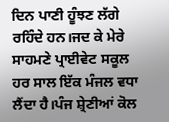ਦਿਨ ਪਾਣੀ ਹੂੰਝਣ ਲੱਗੇ ਰਹਿੰਦੇ ਹਨ।ਜਦ ਕੇ ਮੇਰੇ ਸਾਹਮਣੇ ਪ੍ਰਾਈਵੇਟ ਸਕੂਲ ਹਰ ਸਾਲ ਇੱਕ ਮੰਜਲ ਵਧਾ ਲੈਂਦਾ ਹੈ।ਪੰਜ ਸ਼੍ਰੇਣੀਆਂ ਕੋਲ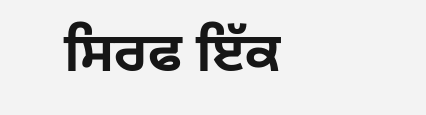ਸਿਰਫ ਇੱਕ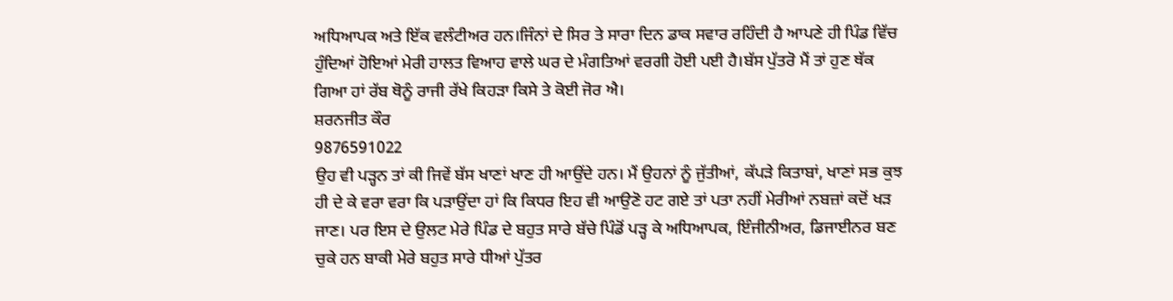ਅਧਿਆਪਕ ਅਤੇ ਇੱਕ ਵਲੰਟੀਅਰ ਹਨ।ਜਿੰਨਾਂ ਦੇ ਸਿਰ ਤੇ ਸਾਰਾ ਦਿਨ ਡਾਕ ਸਵਾਰ ਰਹਿੰਦੀ ਹੈ ਆਪਣੇ ਹੀ ਪਿੰਡ ਵਿੱਚ ਹੁੰਦਿਆਂ ਹੋਇਆਂ ਮੇਰੀ ਹਾਲਤ ਵਿਆਹ ਵਾਲੇ ਘਰ ਦੇ ਮੰਗਤਿਆਂ ਵਰਗੀ ਹੋਈ ਪਈ ਹੈ।ਬੱਸ ਪੁੱਤਰੋ ਮੈਂ ਤਾਂ ਹੁਣ ਥੱਕ ਗਿਆ ਹਾਂ ਰੱਬ ਥੋਨੂੰ ਰਾਜੀ ਰੱਖੇ ਕਿਹੜਾ ਕਿਸੇ ਤੇ ਕੋਈ ਜੋਰ ਐ।
ਸ਼ਰਨਜੀਤ ਕੌਰ
9876591022
ਉਹ ਵੀ ਪੜ੍ਹਨ ਤਾਂ ਕੀ ਜਿਵੇਂ ਬੱਸ ਖਾਣਾਂ ਖਾਣ ਹੀ ਆਉਂਦੇ ਹਨ। ਮੈਂ ਉਹਨਾਂ ਨੂੰ ਜੁੱਤੀਆਂ, ਕੱਪੜੇ ਕਿਤਾਬਾਂ, ਖਾਣਾਂ ਸਭ ਕੁਝ ਹੀ ਦੇ ਕੇ ਵਰਾ ਵਰਾ ਕਿ ਪੜਾਉਂਦਾ ਹਾਂ ਕਿ ਕਿਧਰ ਇਹ ਵੀ ਆਉਣੋ ਹਟ ਗਏ ਤਾਂ ਪਤਾ ਨਹੀਂ ਮੇਰੀਆਂ ਨਬਜ਼ਾਂ ਕਦੋਂ ਖੜ ਜਾਣ। ਪਰ ਇਸ ਦੇ ਉਲਟ ਮੇਰੇ ਪਿੰਡ ਦੇ ਬਹੁਤ ਸਾਰੇ ਬੱਚੇ ਪਿੰਡੋਂ ਪੜ੍ਹ ਕੇ ਅਧਿਆਪਕ, ਇੰਜੀਨੀਅਰ, ਡਿਜਾਈਨਰ ਬਣ ਚੁਕੇ ਹਨ ਬਾਕੀ ਮੇਰੇ ਬਹੁਤ ਸਾਰੇ ਧੀਆਂ ਪੁੱਤਰ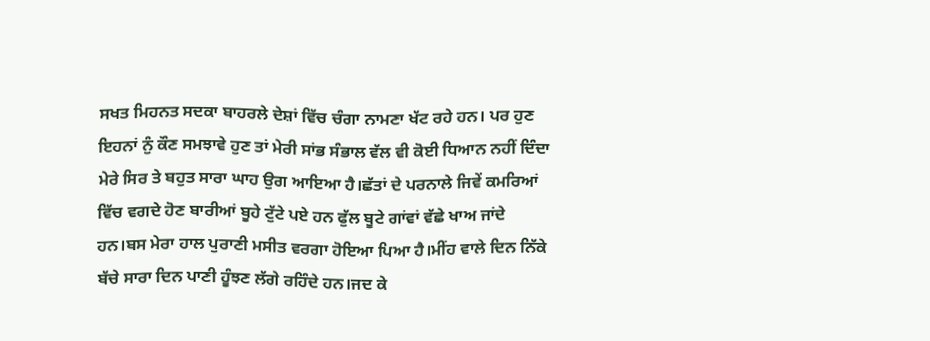ਸਖਤ ਮਿਹਨਤ ਸਦਕਾ ਬਾਹਰਲੇ ਦੇਸ਼ਾਂ ਵਿੱਚ ਚੰਗਾ ਨਾਮਣਾ ਖੱਟ ਰਹੇ ਹਨ। ਪਰ ਹੁਣ ਇਹਨਾਂ ਨੁੰ ਕੌਣ ਸਮਝਾਵੇ ਹੁਣ ਤਾਂ ਮੇਰੀ ਸਾਂਭ ਸੰਭਾਲ ਵੱਲ ਵੀ ਕੋਈ ਧਿਆਨ ਨਹੀਂ ਦਿੰਦਾ ਮੇਰੇ ਸਿਰ ਤੇ ਬਹੁਤ ਸਾਰਾ ਘਾਹ ਉਗ ਆਇਆ ਹੈ।ਛੱਤਾਂ ਦੇ ਪਰਨਾਲੇ ਜਿਵੇਂ ਕਮਰਿਆਂ ਵਿੱਚ ਵਗਦੇ ਹੋਣ ਬਾਰੀਆਂ ਬੂਹੇ ਟੁੱਟੇ ਪਏ ਹਨ ਫੁੱਲ ਬੂਟੇ ਗਾਂਵਾਂ ਵੱਛੇ ਖਾਅ ਜਾਂਦੇ ਹਨ।ਬਸ ਮੇਰਾ ਹਾਲ ਪੁਰਾਣੀ ਮਸੀਤ ਵਰਗਾ ਹੋਇਆ ਪਿਆ ਹੈ।ਮੀਂਹ ਵਾਲੇ ਦਿਨ ਨਿੱਕੇ ਬੱਚੇ ਸਾਰਾ ਦਿਨ ਪਾਣੀ ਹੂੰਝਣ ਲੱਗੇ ਰਹਿੰਦੇ ਹਨ।ਜਦ ਕੇ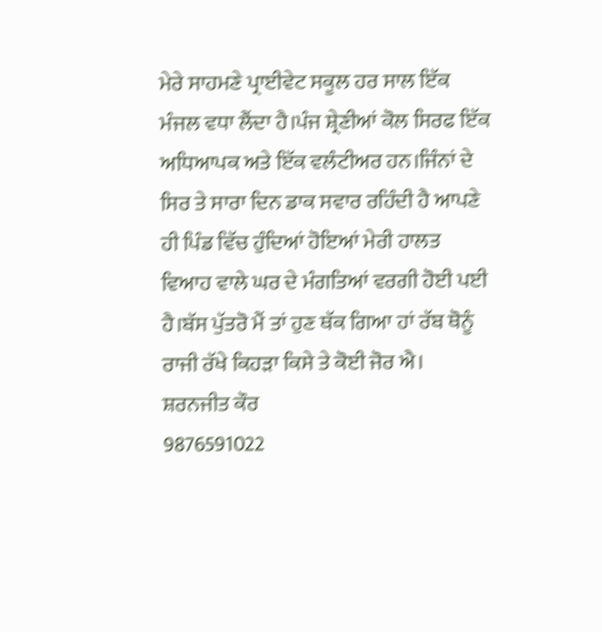ਮੇਰੇ ਸਾਹਮਣੇ ਪ੍ਰਾਈਵੇਟ ਸਕੂਲ ਹਰ ਸਾਲ ਇੱਕ ਮੰਜਲ ਵਧਾ ਲੈਂਦਾ ਹੈ।ਪੰਜ ਸ਼੍ਰੇਣੀਆਂ ਕੋਲ ਸਿਰਫ ਇੱਕ ਅਧਿਆਪਕ ਅਤੇ ਇੱਕ ਵਲੰਟੀਅਰ ਹਨ।ਜਿੰਨਾਂ ਦੇ ਸਿਰ ਤੇ ਸਾਰਾ ਦਿਨ ਡਾਕ ਸਵਾਰ ਰਹਿੰਦੀ ਹੈ ਆਪਣੇ ਹੀ ਪਿੰਡ ਵਿੱਚ ਹੁੰਦਿਆਂ ਹੋਇਆਂ ਮੇਰੀ ਹਾਲਤ ਵਿਆਹ ਵਾਲੇ ਘਰ ਦੇ ਮੰਗਤਿਆਂ ਵਰਗੀ ਹੋਈ ਪਈ ਹੈ।ਬੱਸ ਪੁੱਤਰੋ ਮੈਂ ਤਾਂ ਹੁਣ ਥੱਕ ਗਿਆ ਹਾਂ ਰੱਬ ਥੋਨੂੰ ਰਾਜੀ ਰੱਖੇ ਕਿਹੜਾ ਕਿਸੇ ਤੇ ਕੋਈ ਜੋਰ ਐ।
ਸ਼ਰਨਜੀਤ ਕੌਰ
9876591022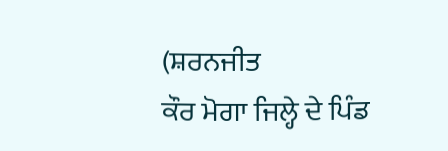(ਸ਼ਰਨਜੀਤ
ਕੌਰ ਮੋਗਾ ਜਿਲ੍ਹੇ ਦੇ ਪਿੰਡ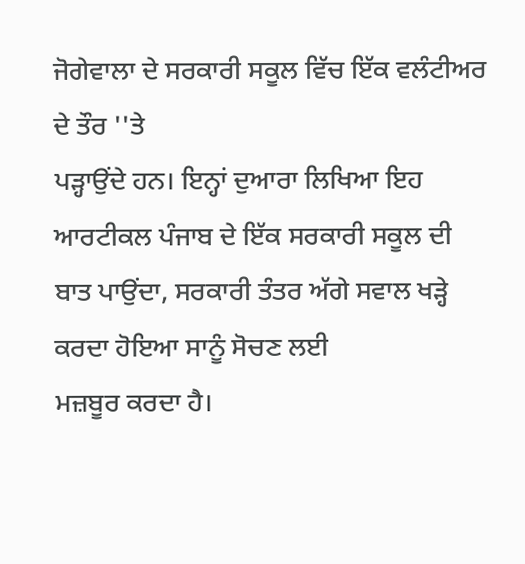ਜੋਗੇਵਾਲਾ ਦੇ ਸਰਕਾਰੀ ਸਕੂਲ ਵਿੱਚ ਇੱਕ ਵਲੰਟੀਅਰ ਦੇ ਤੌਰ ''ਤੇ
ਪੜ੍ਹਾਉਂਦੇ ਹਨ। ਇਨ੍ਹਾਂ ਦੁਆਰਾ ਲਿਖਿਆ ਇਹ ਆਰਟੀਕਲ ਪੰਜਾਬ ਦੇ ਇੱਕ ਸਰਕਾਰੀ ਸਕੂਲ ਦੀ
ਬਾਤ ਪਾਉਂਦਾ, ਸਰਕਾਰੀ ਤੰਤਰ ਅੱਗੇ ਸਵਾਲ ਖੜ੍ਹੇ ਕਰਦਾ ਹੋਇਆ ਸਾਨੂੰ ਸੋਚਣ ਲਈ
ਮਜ਼ਬੂਰ ਕਰਦਾ ਹੈ।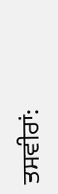ਤਸਵੀਰਾਂ: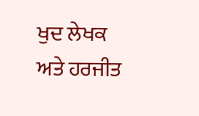ਖੁਦ ਲੇਖਕ ਅਤੇ ਹਰਜੀਤ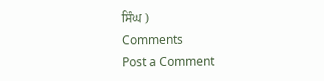ਸਿੰਘ )
Comments
Post a Comment